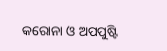କରୋନା ଓ ଅପପୁଷ୍ଟି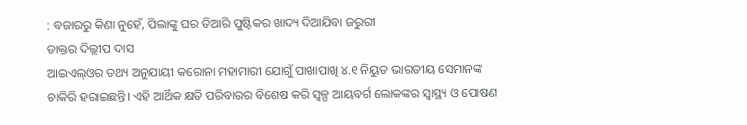: ବଜାରରୁ କିଣା ନୁହେଁ, ପିଲାଙ୍କୁ ଘର ତିଆରି ପୁଷ୍ଟିକର ଖାଦ୍ୟ ଦିଆଯିବା ଜରୁରୀ
ଡାକ୍ତର ଦିଲ୍ଲୀପ ଦାସ
ଆଇଏଲ୍ଓର ତଥ୍ୟ ଅନୁଯାୟୀ କରୋନା ମହାମାରୀ ଯୋଗୁଁ ପାଖାପାଖି ୪.୧ ନିୟୁତ ଭାରତୀୟ ସେମାନଙ୍କ ଚାକିରି ହରାଇଛନ୍ତି। ଏହି ଆର୍ଥିକ କ୍ଷତି ପରିବାରର ବିଶେଷ କରି ସ୍ବଳ୍ପ ଆୟବର୍ଗ ଲୋକଙ୍କର ସ୍ବାସ୍ଥ୍ୟ ଓ ପୋଷଣ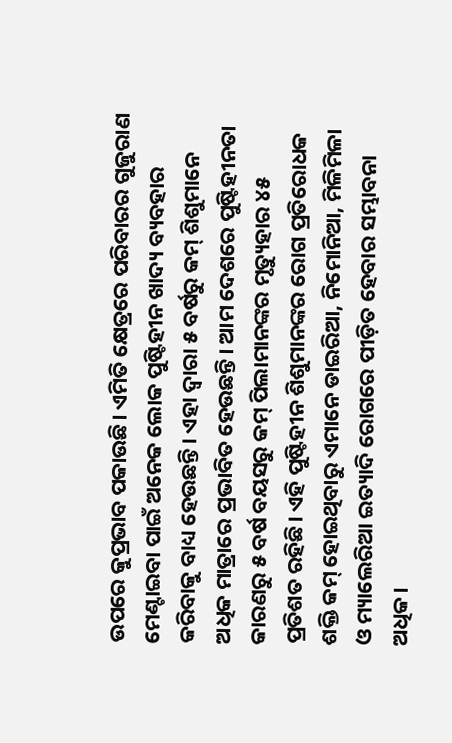ଉପରେ କୁପ୍ରଭାବ ପକାଉଛି। ଏମିତି କ୍ଷେତ୍ରରେ ପରିବାରର ଗୁଜୁରାଣ ମେଣ୍ଟାଇବା ପାଇଁ ଅନେକ ଲୋକ ପୁଷ୍ଟିହୀନ ଖାଦ୍ୟ ବ୍ୟବହାର କରିବାକୁ ବାଧ୍ୟ ହେଉଛନ୍ତି। ଏହା ଦ୍ବାରା ୫ ବର୍ଷରୁ କମ୍ ଶିଶୁମାନେ ଅଧିକ ମାତ୍ରାରେ ପ୍ରଭାବିତ ହେଉଛନ୍ତି। ଆମ ଦେଶରେ ପୁଷ୍ଟିହୀନତା କାରଣରୁ ୫ ବର୍ଷ ବୟସରୁ କମ୍ ପିଲାମାନଙ୍କର ମୃତ୍ୟୁହାର ୪୫ ପ୍ରତିଶତ ରହିଛି। ଏହି ପୁଷ୍ଟିହୀନ ଶିଶୁମାନଙ୍କର ରୋଗ ପ୍ରତିରୋଧକ ଶକ୍ତି କମ୍ ହୋଇଥିବାରୁ ଏମାନେ ଡାଇରିଆ, ନିମୋନିଆ, ମିଳିମିଳା ଓ ମ୍ୟାଲେରିଆ ଇତ୍ୟାଦି ରୋଗରେ ପୀଡ଼ିତ ହେବାର ସମ୍ଭାବନା ଅଧିକ।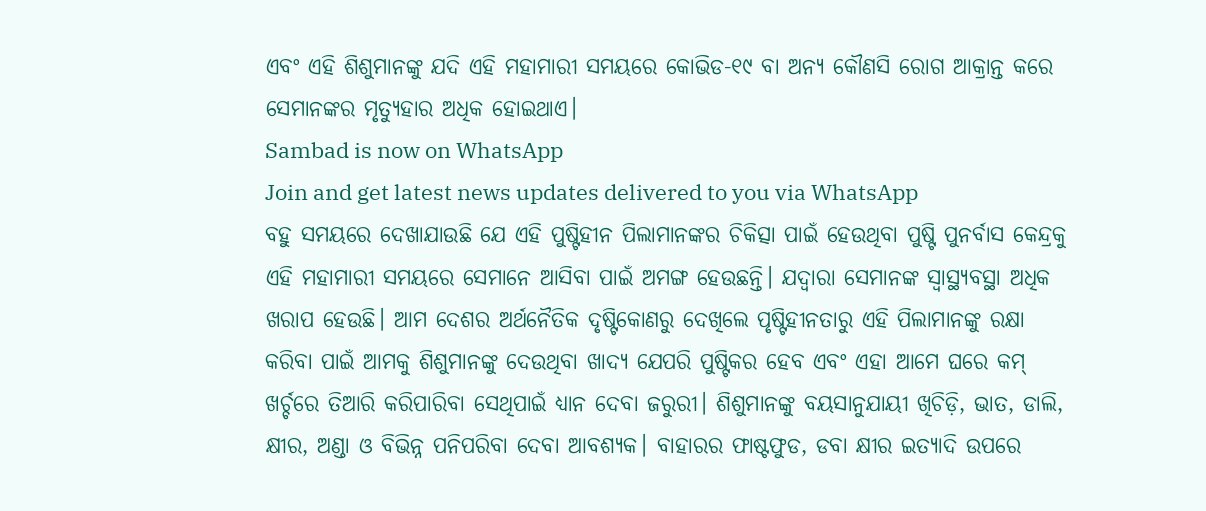ଏବଂ ଏହି ଶିଶୁମାନଙ୍କୁ ଯଦି ଏହି ମହାମାରୀ ସମୟରେ କୋଭିଡ-୧୯ ବା ଅନ୍ୟ କୌଣସି ରୋଗ ଆକ୍ରାନ୍ତ କରେ ସେମାନଙ୍କର ମୃତ୍ୟୁହାର ଅଧିକ ହୋଇଥାଏ।
Sambad is now on WhatsApp
Join and get latest news updates delivered to you via WhatsApp
ବହୁ ସମୟରେ ଦେଖାଯାଉଛି ଯେ ଏହି ପୁଷ୍ଟିହୀନ ପିଲାମାନଙ୍କର ଚିକିତ୍ସା ପାଇଁ ହେଉଥିବା ପୁଷ୍ଟି ପୁନର୍ବାସ କେନ୍ଦ୍ରକୁ ଏହି ମହାମାରୀ ସମୟରେ ସେମାନେ ଆସିବା ପାଇଁ ଅମଙ୍ଗ ହେଉଛନ୍ତି। ଯଦ୍ବାରା ସେମାନଙ୍କ ସ୍ବାସ୍ଥ୍ୟବସ୍ଥା ଅଧିକ ଖରାପ ହେଉଛି। ଆମ ଦେଶର ଅର୍ଥନୈତିକ ଦୃଷ୍ଟିକୋଣରୁ ଦେଖିଲେ ପୃଷ୍ଟିହୀନତାରୁ ଏହି ପିଲାମାନଙ୍କୁ ରକ୍ଷା କରିବା ପାଇଁ ଆମକୁ ଶିଶୁମାନଙ୍କୁ ଦେଉଥିବା ଖାଦ୍ୟ ଯେପରି ପୁଷ୍ଟିକର ହେବ ଏବଂ ଏହା ଆମେ ଘରେ କମ୍ ଖର୍ଚ୍ଚରେ ତିଆରି କରିପାରିବା ସେଥିପାଇଁ ଧ୍ୟାନ ଦେବା ଜରୁରୀ। ଶିଶୁମାନଙ୍କୁ ବୟସାନୁଯାୟୀ ଖିଚିଡ଼ି, ଭାତ, ଡାଲି, କ୍ଷୀର, ଅଣ୍ଡା ଓ ବିଭିନ୍ନ ପନିପରିବା ଦେବା ଆବଶ୍ୟକ। ବାହାରର ଫାଷ୍ଟଫୁଡ, ଡବା କ୍ଷୀର ଇତ୍ୟାଦି ଉପରେ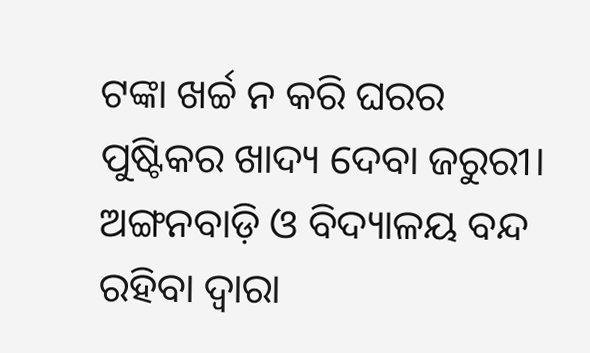ଟଙ୍କା ଖର୍ଚ୍ଚ ନ କରି ଘରର ପୁଷ୍ଟିକର ଖାଦ୍ୟ ଦେବା ଜରୁରୀ।
ଅଙ୍ଗନବାଡ଼ି ଓ ବିଦ୍ୟାଳୟ ବନ୍ଦ ରହିବା ଦ୍ବାରା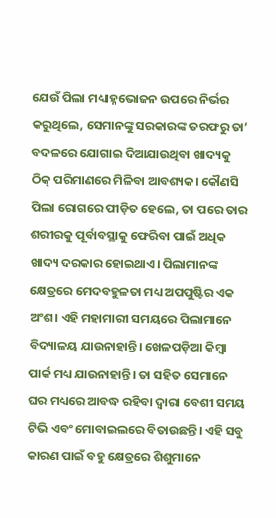ଯେଉଁ ପିଲା ମଧ୍ୟାହ୍ନଭୋଜନ ଉପରେ ନିର୍ଭର କରୁଥିଲେ, ସେମାନଙ୍କୁ ସରକାରଙ୍କ ତରଫରୁ ତା’ ବଦଳରେ ଯୋଗାଇ ଦିଆଯାଉଥିବା ଖାଦ୍ୟକୁ ଠିକ୍ ପରିମାଣରେ ମିଳିବା ଆବଶ୍ୟକ। କୌଣସି ପିଲା ରୋଗରେ ପୀଡ଼ିତ ହେଲେ, ତା ପରେ ତାର ଶରୀରକୁ ପୂର୍ବାବସ୍ଥାକୁ ଫେରିବା ପାଇଁ ଅଧିକ ଖାଦ୍ୟ ଦରକାର ହୋଇଥାଏ। ପିଲାମାନଙ୍କ କ୍ଷେତ୍ରରେ ମେଦବହୁଳତା ମଧ୍ୟ ଅପପୁଷ୍ଟିର ଏକ ଅଂଶ। ଏହି ମହାମାରୀ ସମୟରେ ପିଲାମାନେ ବିଦ୍ୟାଳୟ ଯାଉନାହାନ୍ତି। ଖେଳପଡ଼ିଆ କିମ୍ବା ପାର୍କ ମଧ୍ୟ ଯାଉନାହାନ୍ତି। ତା ସହିତ ସେମାନେ ଘର ମଧ୍ୟରେ ଆବଦ୍ଧ ରହିବା ଦ୍ବାରା ବେଶୀ ସମୟ ଟିଭି ଏବଂ ମୋବାଇଲରେ ବିତାଉଛନ୍ତି। ଏହି ସବୁ କାରଣ ପାଇଁ ବହୁ କ୍ଷେତ୍ରରେ ଶିଶୁମାନେ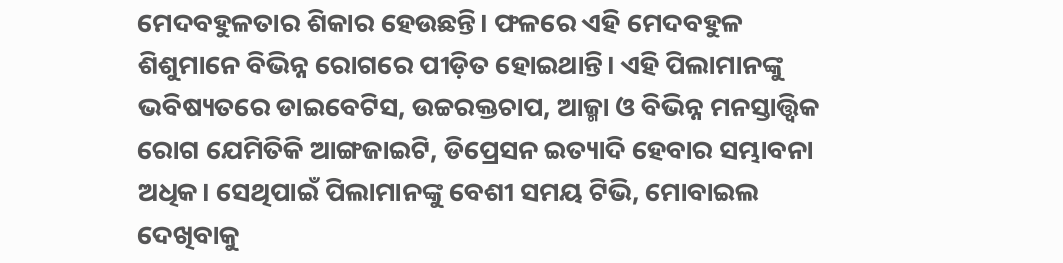ମେଦବହୁଳତାର ଶିକାର ହେଉଛନ୍ତି। ଫଳରେ ଏହି ମେଦବହୁଳ ଶିଶୁମାନେ ବିଭିନ୍ନ ରୋଗରେ ପୀଡ଼ିତ ହୋଇଥାନ୍ତି। ଏହି ପିଲାମାନଙ୍କୁ ଭବିଷ୍ୟତରେ ଡାଇବେଟିସ, ଉଚ୍ଚରକ୍ତଚାପ, ଆଜ୍ମା ଓ ବିଭିନ୍ନ ମନସ୍ତାତ୍ତ୍ବିକ ରୋଗ ଯେମିତିକି ଆଙ୍ଗଜାଇଟି, ଡିପ୍ରେସନ ଇତ୍ୟାଦି ହେବାର ସମ୍ଭାବନା ଅଧିକ। ସେଥିପାଇଁ ପିଲାମାନଙ୍କୁ ବେଶୀ ସମୟ ଟିଭି, ମୋବାଇଲ ଦେଖିବାକୁ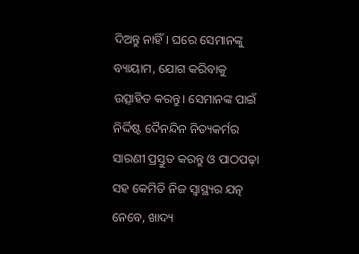ଦିଅନ୍ତୁ ନାହିଁ। ଘରେ ସେମାନଙ୍କୁ ବ୍ୟାୟାମ, ଯୋଗ କରିବାକୁ ଉତ୍ସାହିତ କରନ୍ତୁ। ସେମାନଙ୍କ ପାଇଁ ନିର୍ଦ୍ଦିଷ୍ଟ ଦୈନନ୍ଦିନ ନିତ୍ୟକର୍ମର ସାରଣୀ ପ୍ରସ୍ତୁତ କରନ୍ତୁ ଓ ପାଠପଢ଼ା ସହ କେମିତି ନିଜ ସ୍ବାସ୍ଥ୍ୟର ଯତ୍ନ ନେବେ, ଖାଦ୍ୟ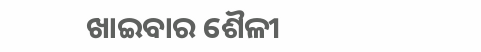ଖାଇବାର ଶୈଳୀ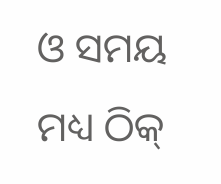ଓ ସମୟ ମଧ୍ୟ ଠିକ୍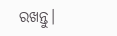ରଖନ୍ତୁ।